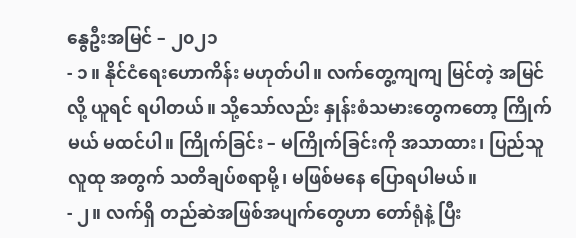နွေဦးအမြင် – ၂၀၂၁
- ၁။ နိုင်ငံရေးဟောကိန်း မဟုတ်ပါ။ လက်တွေ့ကျကျ မြင်တဲ့ အမြင်လို့ ယူရင် ရပါတယ်။ သို့သော်လည်း နှုန်းစံသမားတွေကတော့ ကြိုက်မယ် မထင်ပါ။ ကြိုက်ခြင်း – မကြိုက်ခြင်းကို အသာထား၊ ပြည်သူလူထု အတွက် သတိချပ်စရာမို့၊ မဖြစ်မနေ ပြောရပါမယ်။
- ၂။ လက်ရှိ တည်ဆဲအဖြစ်အပျက်တွေဟာ တော်ရုံနဲ့ ပြီး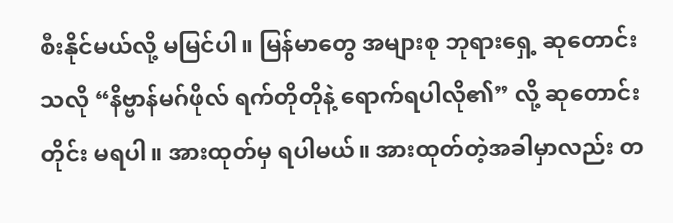စီးနိုင်မယ်လို့ မမြင်ပါ။ မြန်မာတွေ အများစု ဘုရားရှေ့ ဆုတောင်းသလို “နိဗ္ဗာန်မဂ်ဖိုလ် ရက်တိုတိုနဲ့ ရောက်ရပါလို၏” လို့ ဆုတောင်းတိုင်း မရပါ။ အားထုတ်မှ ရပါမယ်။ အားထုတ်တဲ့အခါမှာလည်း တ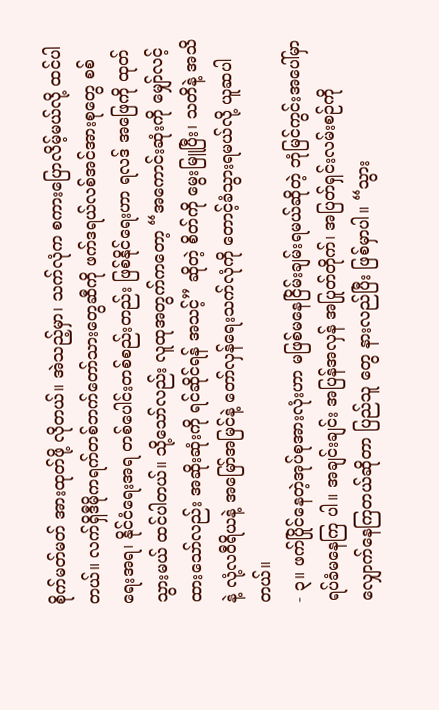စိုက်မတ်မတ် အားထုတ်ဖို့ လိုတယ်။ အဲသည့်မှာ၊ သက်လုံက စကားပြောလိမ့်မယ်လို့ ထင်ပါတယ်။ လက်ရှိဒီမိုကရက်တစ်ဘက်တော်သားတွေဆီကို ဖက်ဒရယ်လစ်အင်အားစုတွေ စစ်ရေးအရ၊ နိုင်ငံရေးအရ တစ်ပေါင်းတစ်စည်းတည်း ဖြစ်နိုင်ရေးဟာ ရလဒ် အဖြေကို ထုတ်သွားမယ် ထင်ပါတယ်။ သို့သော်လည်း လူထုအတွက်ကတော့ “အကောင်းဆုံးကို မျှော်လင့်ထားသော်လည်း အဆိုးဆုံးကို ရင်ဆိုင်ရန် အသင့်” ဆိုတဲ့ စိတ်ကို မွေးမြူပြီး၊ သတိနဲ့ အသိနဲ့ လုံ့လဝီရိယနဲ့ အမြော်အမြင်နဲ့ တော်လှန်ရေးသက်လုံကို တောင့်ခံသွားရမယ်လို့ ယူဆပါတယ်။
- ၃။ ဖက်ပြိုင်နေတဲ့အုပ်စုအားလုံးဟာ မဖြစ်မနေငြိမ်းချမ်းရမယ်ဆိုတဲ့ ဘုံမြင်ကွင်းအပေါ်မှာ ရပ်ခံမနေကြ ပါ။ အချင်းချင်း အပြန်အလှန် အပြုတ်တိုက်၊ အပြတ်ရှင်းလမ်းစဉ်ကို လျှောက်နေကြတယ်ဆိုတာ ပြည်သူ တွေ နားလည်ပြီး ဖြစ်မှာပါ။ “သွား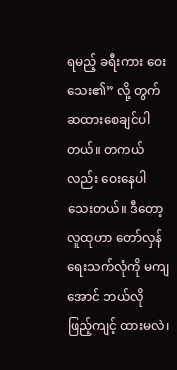ရမည့် ခရီးကား ဝေးသေး၏” လို့ တွက်ဆထားစေချင်ပါတယ်။ တကယ် လည်း ဝေးနေပါသေးတယ်။ ဒီတော့ လူထုဟာ တော်လှန်ရေးသက်လုံကို မကျအောင် ဘယ်လို ဖြည့်ကျင့် ထားမလဲ၊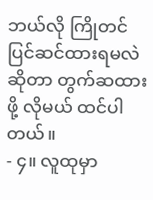ဘယ်လို ကြိုတင်ပြင်ဆင်ထားရမလဲဆိုတာ တွက်ဆထားဖို့ လိုမယ် ထင်ပါတယ်။
- ၄။ လူထုမှာ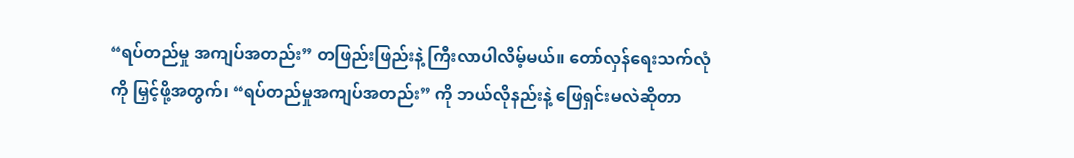“ရပ်တည်မှု အကျပ်အတည်း” တဖြည်းဖြည်းနဲ့ ကြီးလာပါလိမ့်မယ်။ တော်လှန်ရေးသက်လုံကို မြှင့်ဖို့အတွက်၊ “ရပ်တည်မှုအကျပ်အတည်း” ကို ဘယ်လိုနည်းနဲ့ ဖြေရှင်းမလဲဆိုတာ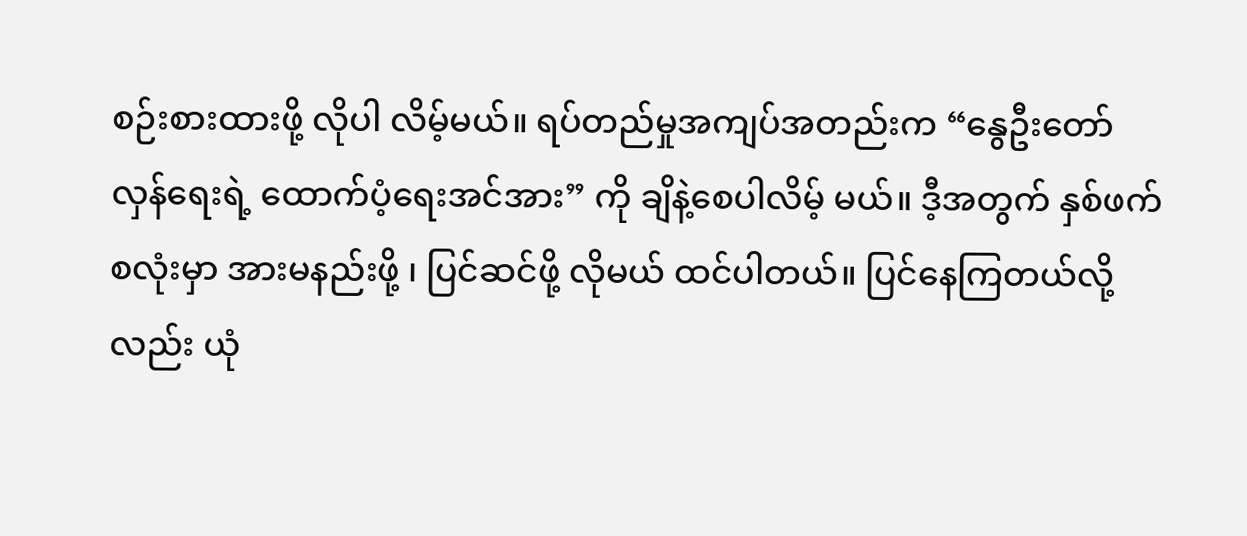စဉ်းစားထားဖို့ လိုပါ လိမ့်မယ်။ ရပ်တည်မှုအကျပ်အတည်းက “နွေဦးတော်လှန်ရေးရဲ့ ထောက်ပံ့ရေးအင်အား” ကို ချိနဲ့စေပါလိမ့် မယ်။ ဒီ့အတွက် နှစ်ဖက်စလုံးမှာ အားမနည်းဖို့ ၊ ပြင်ဆင်ဖို့ လိုမယ် ထင်ပါတယ်။ ပြင်နေကြတယ်လို့လည်း ယုံ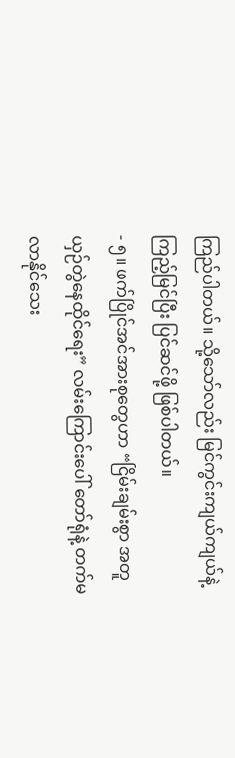ကြည်ပါတယ်။ သို့သော်လည်း မြင်ကွင်းကျယ်ကျယ်နဲ့ ကြည့်မြင်ပြီး ပြင်ဆင်ဖို့ ဖြစ်ပါတယ်။
- ၅။ ဖက်ပြိုင်အင်အားစုတွေဟာ “ငြိမ်းချမ်းစွာ အတူယှဉ်တွဲနေထိုင်ရေး” လမ်းကြောင်းပေါ် တော်ရုံနဲ့ တက်မလာနိုင်သေး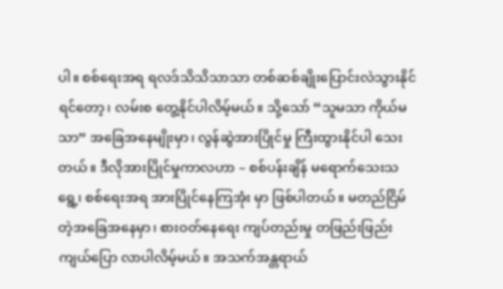ပါ။ စစ်ရေးအရ ရလဒ်သိသိသာသာ တစ်ဆစ်ချိုးပြောင်းလဲသွားနိုင်ရင်တော့၊ လမ်းစ တွေ့နိုင်ပါလိမ့်မယ်။ သို့သော် “သူမသာ ကိုယ်မသာ” အခြေအနေမျိုးမှာ၊ လွန်ဆွဲအားပြိုင်မှု ကြီးထွားနိုင်ပါ သေးတယ်။ ဒီလိုအားပြိုင်မှုကာလဟာ – စစ်ပန်းချိန် မရောက်သေးသရွေ့၊ စစ်ရေးအရ အားပြိုင်နေကြအုံး မှာ ဖြစ်ပါတယ်။ မတည်ငြိမ်တဲ့အခြေအနေမှာ၊ စားဝတ်နေရေး ကျပ်တည်းမှု တဖြည်းဖြည်း ကျယ်ပြော လာပါလိမ့်မယ်။ အသက်အန္တရာယ်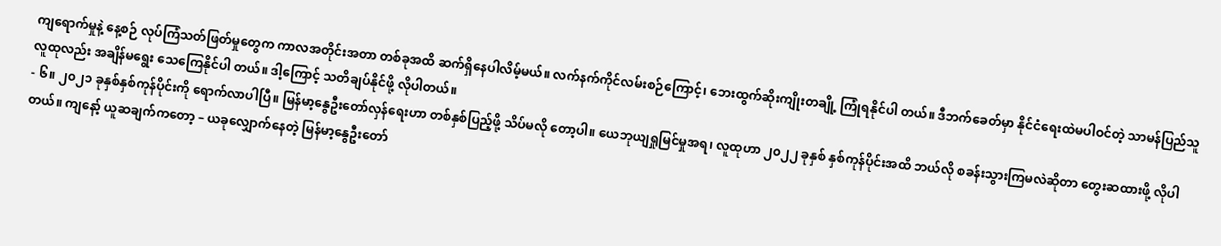ကျရောက်မှုနဲ့ နေ့စဉ် လုပ်ကြံသတ်ဖြတ်မှုတွေက ကာလအတိုင်းအတာ တစ်ခုအထိ ဆက်ရှိနေပါလိမ့်မယ်။ လက်နက်ကိုင်လမ်းစဉ်ကြောင့်၊ ဘေးထွက်ဆိုးကျိုးတချို့ ကြုံရနိုင်ပါ တယ်။ ဒီဘက်ခေတ်မှာ နိုင်ငံရေးထဲမပါဝင်တဲ့ သာမန်ပြည်သူလူထုလည်း အချိန်မရွေး သေကြေနိုင်ပါ တယ်။ ဒါ့ကြောင့် သတိချပ်နိုင်ဖို့ လိုပါတယ်။
- ၆။ ၂၀၂၁ ခုနှစ်နှစ်ကုန်ပိုင်းကို ရောက်လာပါပြီ။ မြန်မာ့နွေဦးတော်လှန်ရေးဟာ တစ်နှစ်ပြည့်ဖို့ သိပ်မလို တော့ပါ။ ယေဘုယျရှုမြင်မှုအရ၊ လူထုဟာ ၂၀၂၂ ခုနှစ် နှစ်ကုန်ပိုင်းအထိ ဘယ်လို စခန်းသွားကြမလဲဆိုတာ တွေးဆထားဖို့ လိုပါတယ်။ ကျနော့် ယူဆချက်ကတော့ – ယခုလျှောက်နေတဲ့ မြန်မာ့နွေဦးတော်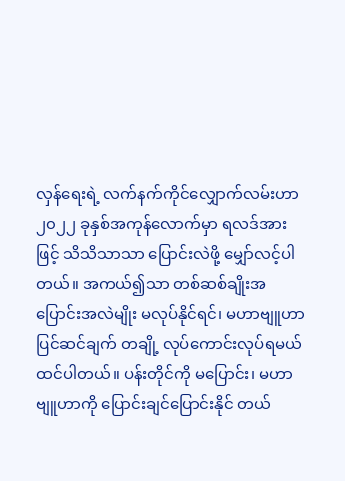လှန်ရေးရဲ့ လက်နက်ကိုင်လျှောက်လမ်းဟာ ၂၀၂၂ ခုနှစ်အကုန်လောက်မှာ ရလဒ်အားဖြင့် သိသိသာသာ ပြောင်းလဲဖို့ မျှော်လင့်ပါတယ်။ အကယ်၍သာ တစ်ဆစ်ချိုးအပြောင်းအလဲမျိုး မလုပ်နိုင်ရင်၊ မဟာဗျူဟာ ပြင်ဆင်ချက် တချို့ လုပ်ကောင်းလုပ်ရမယ် ထင်ပါတယ်။ ပန်းတိုင်ကို မပြောင်း၊ မဟာဗျူဟာကို ပြောင်းချင်ပြောင်းနိုင် တယ်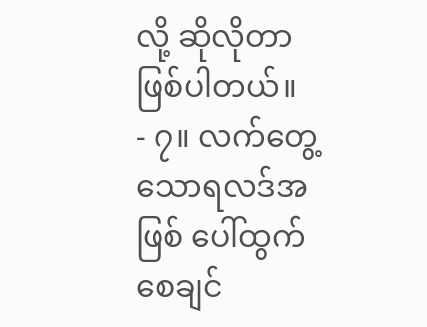လို့ ဆိုလိုတာဖြစ်ပါတယ်။
- ၇။ လက်တွေ့သောရလဒ်အဖြစ် ပေါ်ထွက်စေချင်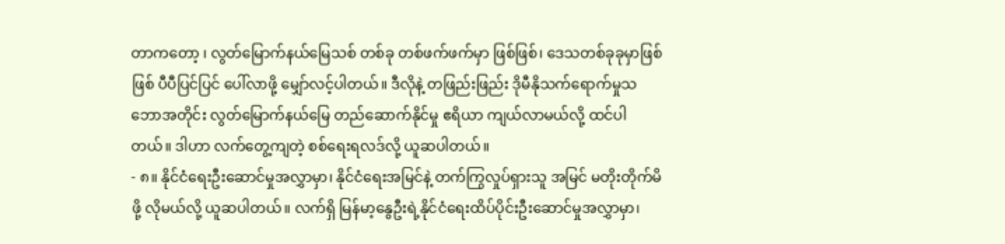တာကတော့ ၊ လွတ်မြောက်နယ်မြေသစ် တစ်ခု တစ်ဖက်ဖက်မှာ ဖြစ်ဖြစ်၊ ဒေသတစ်ခုခုမှာဖြစ်ဖြစ် ပီပီပြင်ပြင် ပေါ်လာဖို့ မျှော်လင့်ပါတယ်။ ဒီလိုနဲ့ တဖြည်းဖြည်း ဒိုမီနိုသက်ရောက်မှုသဘောအတိုင်း လွတ်မြောက်နယ်မြေ တည်ဆောက်နိုင်မှု ဧရိယာ ကျယ်လာမယ်လို့ ထင်ပါတယ်။ ဒါဟာ လက်တွေ့ကျတဲ့ စစ်ရေးရလဒ်လို့ ယူဆပါတယ်။
- ၈။ နိုင်ငံရေးဦးဆောင်မှုအလွှာမှာ၊ နိုင်ငံရေးအမြင်နဲ့ တက်ကြွလှုပ်ရှားသူ အမြင် မတိုးတိုက်မိဖို့ လိုမယ်လို့ ယူဆပါတယ်။ လက်ရှိ မြန်မာ့နွေဦးရဲ့နိုင်ငံရေးထိပ်ပိုင်းဦးဆောင်မှုအလွှာမှာ၊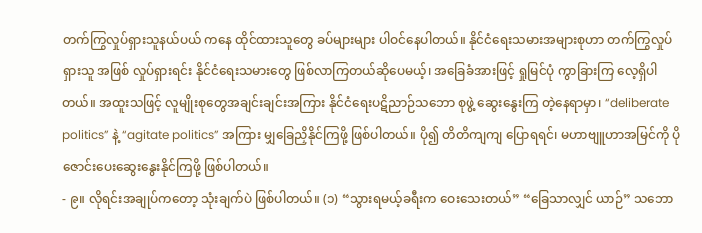တက်ကြွလှုပ်ရှားသူနယ်ပယ် ကနေ ထိုင်ထားသူတွေ ခပ်များများ ပါဝင်နေပါတယ်။ နိုင်ငံရေးသမားအများစုဟာ တက်ကြွလှုပ်ရှားသူ အဖြစ် လှုပ်ရှားရင်း နိုင်ငံရေးသမားတွေ ဖြစ်လာကြတယ်ဆိုပေမယ့်၊ အခြေခံအားဖြင့် ရှုမြင်ပုံ ကွာခြားကြ လေ့ရှိပါတယ်။ အထူးသဖြင့် လူမျိုးစုတွေအချင်းချင်းအကြား နိုင်ငံရေးပဋိညာဉ်သဘော စုဖွဲ့ ဆွေးနွေးကြ တဲ့နေရာမှာ၊ “deliberate politics” နဲ့ “agitate politics” အကြား မျှခြေညှိနိုင်ကြဖို့ ဖြစ်ပါတယ်။ ပို၍ တိတိကျကျ ပြောရရင်၊ မဟာဗျူဟာအမြင်ကို ပိုဇောင်းပေးဆွေးနွေးနိုင်ကြဖို့ ဖြစ်ပါတယ်။
- ၉။ လိုရင်းအချုပ်ကတော့ သုံးချက်ပဲ ဖြစ်ပါတယ်။ (၁) “သွားရမယ့်ခရီးက ဝေးသေးတယ်” “ခြေသာလျှင် ယာဉ်” သဘော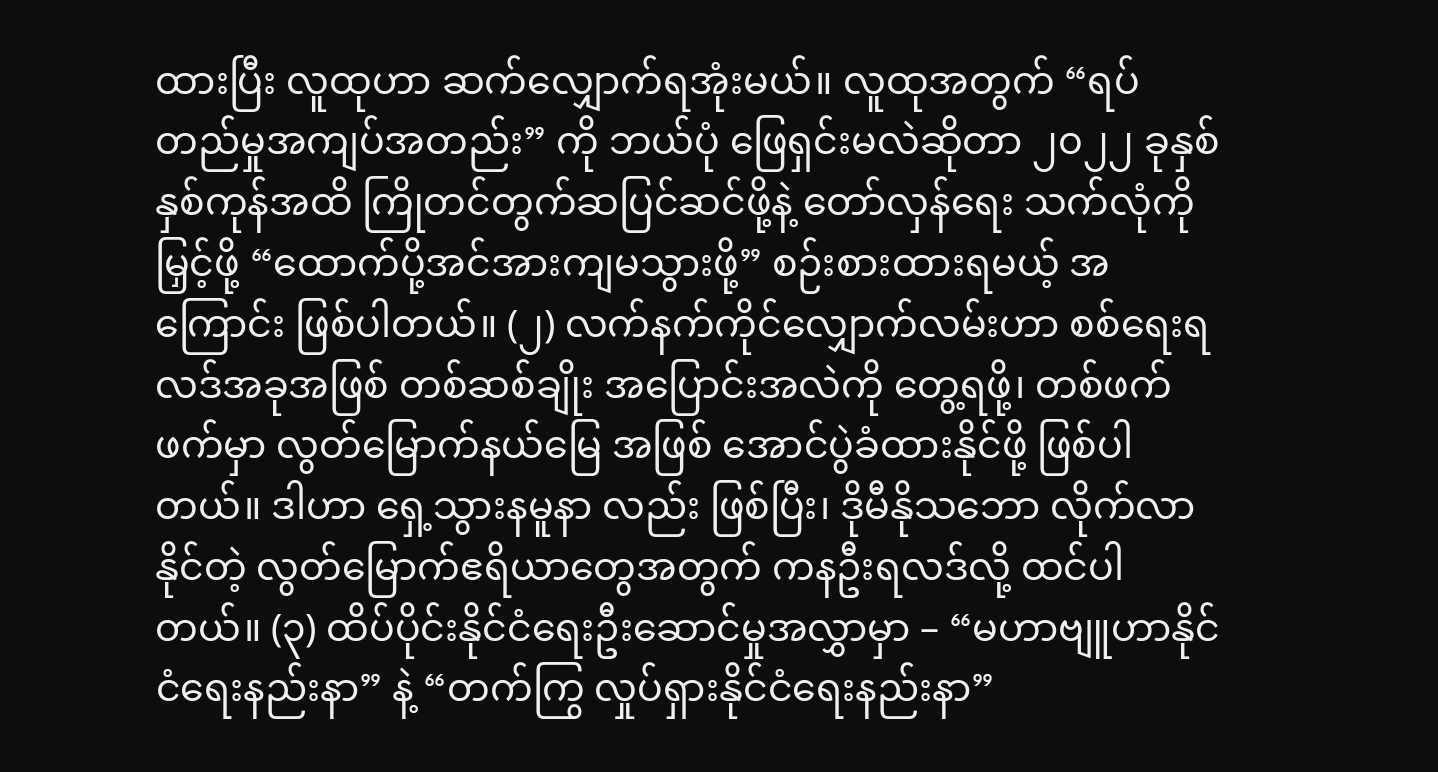ထားပြီး လူထုဟာ ဆက်လျှောက်ရအုံးမယ်။ လူထုအတွက် “ရပ်တည်မှုအကျပ်အတည်း” ကို ဘယ်ပုံ ဖြေရှင်းမလဲဆိုတာ ၂၀၂၂ ခုနှစ်နှစ်ကုန်အထိ ကြိုတင်တွက်ဆပြင်ဆင်ဖို့နဲ့ တော်လှန်ရေး သက်လုံကို မြှင့်ဖို့ “ထောက်ပို့အင်အားကျမသွားဖို့” စဉ်းစားထားရမယ့် အကြောင်း ဖြစ်ပါတယ်။ (၂) လက်နက်ကိုင်လျှောက်လမ်းဟာ စစ်ရေးရလဒ်အခုအဖြစ် တစ်ဆစ်ချိုး အပြောင်းအလဲကို တွေ့ရဖို့၊ တစ်ဖက်ဖက်မှာ လွတ်မြောက်နယ်မြေ အဖြစ် အောင်ပွဲခံထားနိုင်ဖို့ ဖြစ်ပါတယ်။ ဒါဟာ ရှေ့သွားနမူနာ လည်း ဖြစ်ပြီး၊ ဒိုမီနိုသဘော လိုက်လာနိုင်တဲ့ လွတ်မြောက်ဧရိယာတွေအတွက် ကနဦးရလဒ်လို့ ထင်ပါတယ်။ (၃) ထိပ်ပိုင်းနိုင်ငံရေးဦးဆောင်မှုအလွှာမှာ – “မဟာဗျူဟာနိုင်ငံရေးနည်းနာ” နဲ့ “တက်ကြွ လှုပ်ရှားနိုင်ငံရေးနည်းနာ”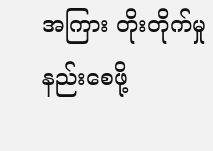အကြား တိုးတိုက်မှု နည်းစေဖို့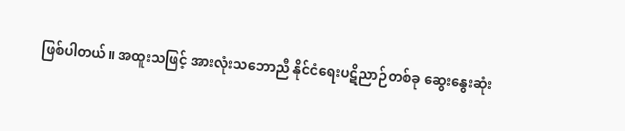ဖြစ်ပါတယ်။ အထူးသဖြင့် အားလုံးသဘောညီ နိုင်ငံရေးပဋိညာဉ်တစ်ခု ဆွေးနွေးဆုံး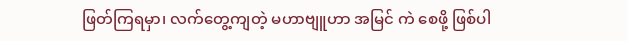ဖြတ်ကြရမှာ၊ လက်တွေ့ကျတဲ့ မဟာဗျူဟာ အမြင် ကဲ စေဖို့ ဖြစ်ပါ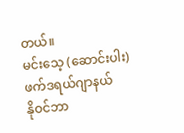တယ်။
မင်းသေ့ (ဆောင်းပါး)
ဖက်ဒရယ်ဂျာနယ်
နိုဝင်ဘာ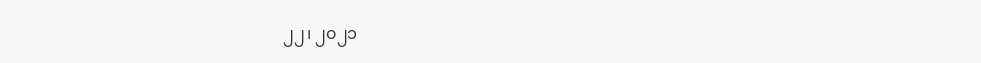၂၂၊ ၂၀၂၁